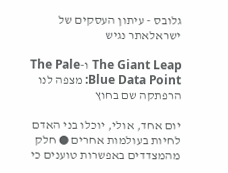גלובס - עיתון העסקים של ישראלאתר נגיש

The Giant Leap ו-The Pale Blue Data Point: מצפה לנו הרפתקה שם בחוץ

יום אחד, אולי, יוכלו בני האדם לחיות בעולמות אחרים ● חלק מהמצדדים באפשרות טוענים כי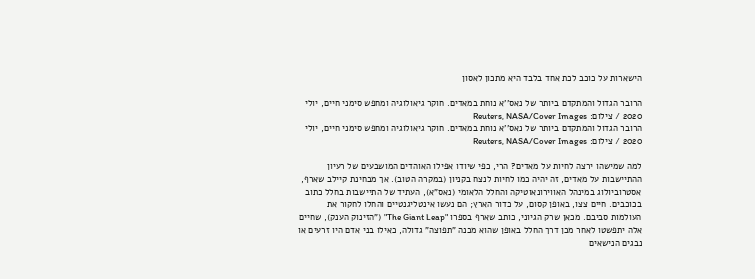הישארות על כוכב לכת אחד בלבד היא מתכון לאסון

הרובר הגדול והמתקדם ביותר של נאס''א נוחת במאדים. חוקר גיאולוגיה ומחפש סימני חיים, יולי 2020 / צילום: Reuters, NASA/Cover Images
הרובר הגדול והמתקדם ביותר של נאס''א נוחת במאדים. חוקר גיאולוגיה ומחפש סימני חיים, יולי 2020 / צילום: Reuters, NASA/Cover Images

למה שמישהו ירצה לחיות על מאדים? הרי, כפי שיודו אפילו האוהדים המושבעים של רעיון ההתיישבות על מאדים, זה יהיה כמו לחיות לנצח בקניון (במקרה הטוב). אך מבחינת קיילב שארף, אסטרוביולוג במינהל האווירונאוטיקה והחלל הלאומי (נאס"א), העתיד של התיישבות בחלל כתוב בכוכבים. חיים צצו, באופן קסום, על כדור הארץ; הם נעשו אינטליגנטיים והחלו לחקור את העולמות סביבם. מכאן שרק הגיוני, כותב שארף בספרו "The Giant Leap" ("הזינוק הענק), שחיים אלה יתפשטו לאחר מכן דרך החלל באופן שהוא מכנה "תפוצה" גדולה, כאילו בני אדם היו זרעים או נבגים הנישאים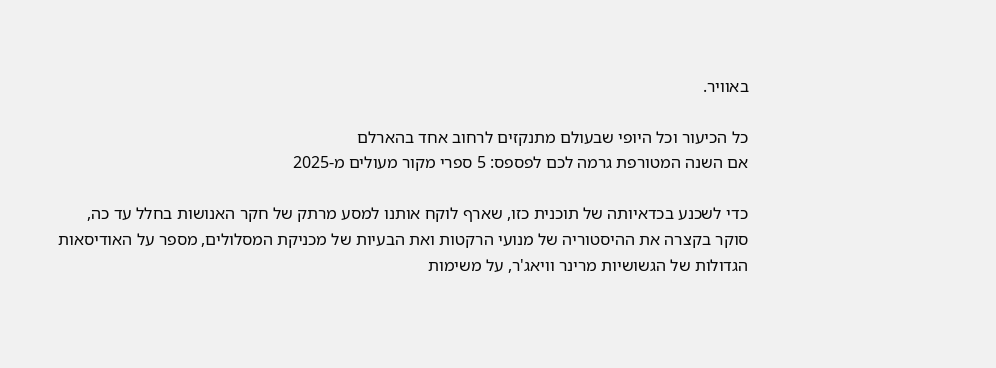באוויר.

כל הכיעור וכל היופי שבעולם מתנקזים לרחוב אחד בהארלם
אם השנה המטורפת גרמה לכם לפספס: 5 ספרי מקור מעולים מ-2025

כדי לשכנע בכדאיותה של תוכנית כזו, שארף לוקח אותנו למסע מרתק של חקר האנושות בחלל עד כה, סוקר בקצרה את ההיסטוריה של מנועי הרקטות ואת הבעיות של מכניקת המסלולים, מספר על האודיסאות הגדולות של הגשושיות מרינר וויאג'ר, על משימות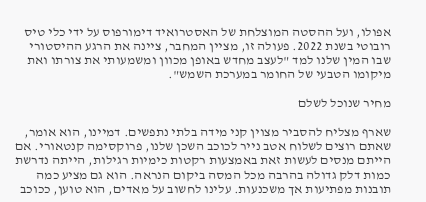אפולו, ועל ההסטה המוצלחת של האסטרואיד דימורפוס על ידי כלי טיס רובוטי בשנת 2022. פעולה זו, מציין המחבר, ציינה את הרגע ההיסטורי שבו המין שלנו למד "לעצב מחדש באופן מכוון ומשמעותי את צורתו ואת מיקומו הטבעי של החומר במערכת השמש".

מחיר שנוכל לשלם

שארף מצליח להסביר מצוין קני מידה בלתי נתפשים. דמיינו, הוא אומר, שאתם רוצים לשלוח אטב נייר לכוכב השכן שלנו, פרוקסימה קנטאורי. אם הייתם מנסים לעשות זאת באמצעות רקטות כימיות רגילות, הייתה נדרשת כמות דלק גדולה בהרבה מכל המסה ביקום הנראה. הוא גם מציע כמה תובנות מפתיעות אך משכנעות. עלינו לחשוב על מאדים, הוא טוען, ככוכב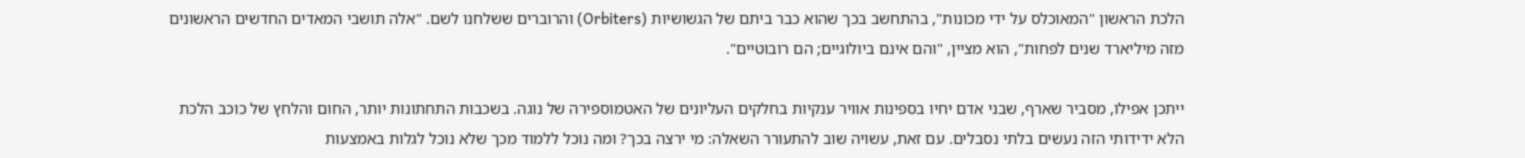הלכת הראשון "המאוכלס על ידי מכונות", בהתחשב בכך שהוא כבר ביתם של הגשושיות (Orbiters) והרוברים ששלחנו לשם. "אלה תושבי המאדים החדשים הראשונים מזה מיליארד שנים לפחות", הוא מציין, "והם אינם ביולוגיים; הם רובוטיים".

ייתכן אפילו, מסביר שארף, שבני אדם יחיו בספינות אוויר ענקיות בחלקים העליונים של האטמוספירה של נוגה. בשכבות התחתונות יותר, החום והלחץ של כוכב הלכת הלא ידידותי הזה נעשים בלתי נסבלים. עם זאת, עשויה שוב להתעורר השאלה: מי ירצה בכך? ומה נוכל ללמוד מכך שלא נוכל לגלות באמצעות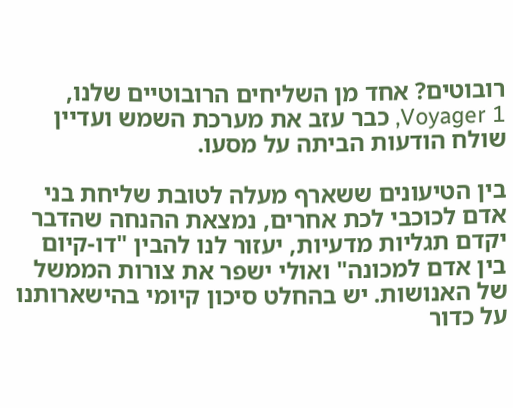רובוטים? אחד מן השליחים הרובוטיים שלנו, Voyager 1, כבר עזב את מערכת השמש ועדיין שולח הודעות הביתה על מסעו.

בין הטיעונים ששארף מעלה לטובת שליחת בני אדם לכוכבי לכת אחרים, נמצאת ההנחה שהדבר יקדם תגליות מדעיות, יעזור לנו להבין "דו-קיום בין אדם למכונה" ואולי ישפר את צורות הממשל של האנושות. יש בהחלט סיכון קיומי בהישארותנו על כדור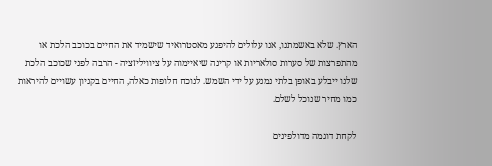הארץ. שלא באשמתנו, אנו עלולים להיפגע מאסטרואיד שישמיד את החיים בכוכב הלכת או מהתפרצות של סערות סולאריות או קרינה שיאיימוה על ציוויליזציה - הרבה לפני שכוכב הלכת שלנו ייבלע באופן בלתי נמנע על ידי השמש. לנוכח חלופות כאלה, החיים בקניון עשויים להיראות כמו מחיר שנוכל לשלם.

לקחת דוגמה מדולפינים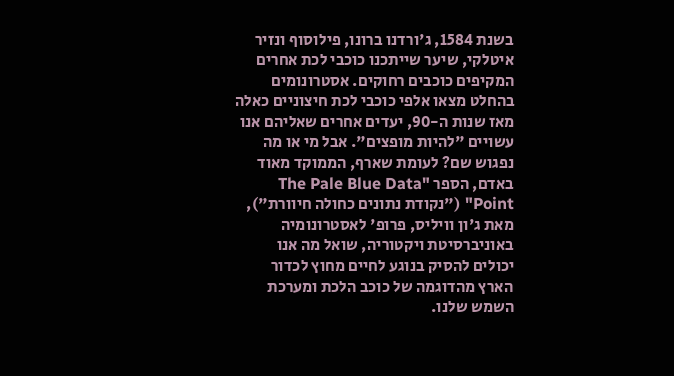בשנת 1584, ג'ורדנו ברונו, פילוסוף ונזיר איטלקי, שיער שייתכנו כוכבי לכת אחרים המקיפים כוכבים רחוקים. אסטרונומים בהחלט מצאו אלפי כוכבי לכת חיצוניים כאלה מאז שנות ה-90, יעדים אחרים שאליהם אנו עשויים "להיות מופצים". אבל מי או מה נפגוש שם? לעומת שארף, הממוקד מאוד באדם, הספר "The Pale Blue Data Point" ("נקודת נתונים כחולה חיוורת"), מאת ג'ון וויליס, פרופ' לאסטרונומיה באוניברסיטת ויקטוריה, שואל מה אנו יכולים להסיק בנוגע לחיים מחוץ לכדור הארץ מהדוגמה של כוכב הלכת ומערכת השמש שלנו.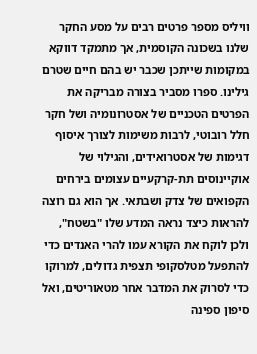וויליס מספר פרטים רבים על מסע החקר שלנו בשכונה הקוסמית, אך מתמקד דווקא במקומות שייתכן שכבר יש בהם חיים שטרם גילינו. ספרו מסביר בצורה מבריקה את הפרטים הטכניים של אסטרונומיה ושל חקר חלל רובוטי, לרבות משימות לצורך איסוף דגימות של אסטרואידים, והגילוי של אוקיינוסים תת-קרקעיים עצומים בירחים הקפואים של צדק ושבתאי. אך הוא גם רוצה להראות כיצד נראה המדע שלו "בשטח", ולכן לוקח את הקורא עמו להרי האנדים כדי להתפעל מטלסקופי תצפית גדולים, למרוקו כדי לסרוק את המדבר אחר מטאוריטים, ואל סיפון ספינה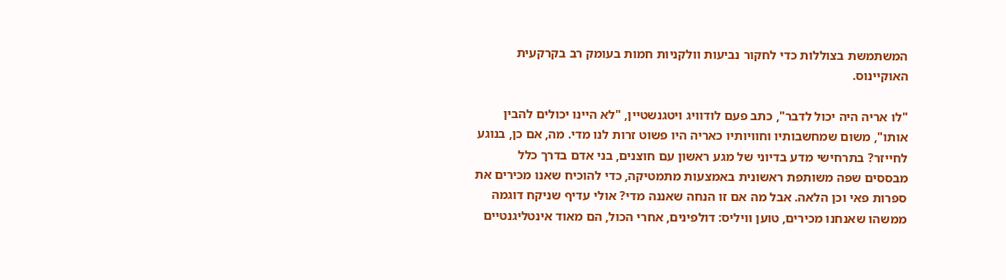המשתמשת בצוללות כדי לחקור נביעות וולקניות חמות בעומק רב בקרקעית האוקיינוס.

"לו אריה היה יכול לדבר", כתב פעם לודוויג ויטגנשטיין, "לא היינו יכולים להבין אותו", משום שמחשבותיו וחוויותיו כאריה היו פשוט זרות לנו מדי. מה, אם כן, בנוגע לחייזר? בתרחישי מדע בדיוני של מגע ראשון עם חוצנים, בני אדם בדרך כלל מבססים שפה משותפת ראשונית באמצעות מתמטיקה, כדי להוכיח שאנו מכירים את ספרות פאי וכן הלאה. אבל מה אם זו הנחה שאננה מדי? אולי עדיף שניקח דוגמה ממשהו שאנחנו מכירים, טוען וויליס: דולפינים, אחרי הכול, הם מאוד אינטליגנטיים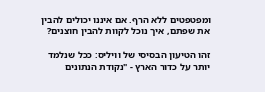ומפטפטים ללא הרף. אם איננו יכולים להבין את שפתם, איך נוכל לקוות להבין חוצנים?

זהו הטיעון הבסיסי של וויליס: ככל שנלמד יותר על כדור הארץ - "נקודת הנתונים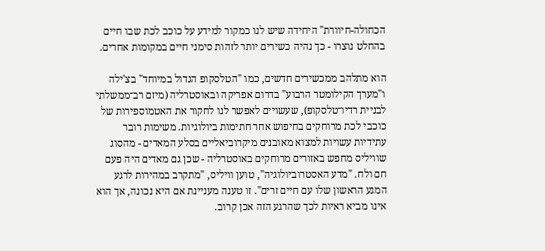הכחולה-חיוורת" היחידה שיש לנו כמקור למידע על כוכב לכת שבו חיים בהחלט נוצרו - כך נהיה כשירים יותר לזהות סימני חיים במקומות אחרים.

הוא מתלהב ממכשירים חדשים, כמו "הטלסקופ הגדול במיוחד" בצ'ילה ו"מערך הקילומטר הרבוע" בדרום אפריקה ובאוסטרליה (מיזם רב־ממשלתי לבניית רדיו־טלסקופ), שעשויים לאפשר לנו לחקור את האטמוספירות של כוכבי לכת מרוחקים בחיפוש אחר חתימות ביולוגיות. משימות רובר עתידיות עשויות למצוא מאובנים מיקרוביאליים בסלע המאדים - מהסוג שוויליס מחפש באזורים מרוחקים באוסטרליה - שכן גם מאדים היה פעם חם ולח. "מדע האסטרוביולוגיה", טוען וויליס, "מתקרב במהירות לרגע המגע הראשון שלו עם חיים זרים". זו טענה מעניינת אם היא נכונה, אך הוא אינו מביא ראיות לכך שהרגע הזה אכן קרוב.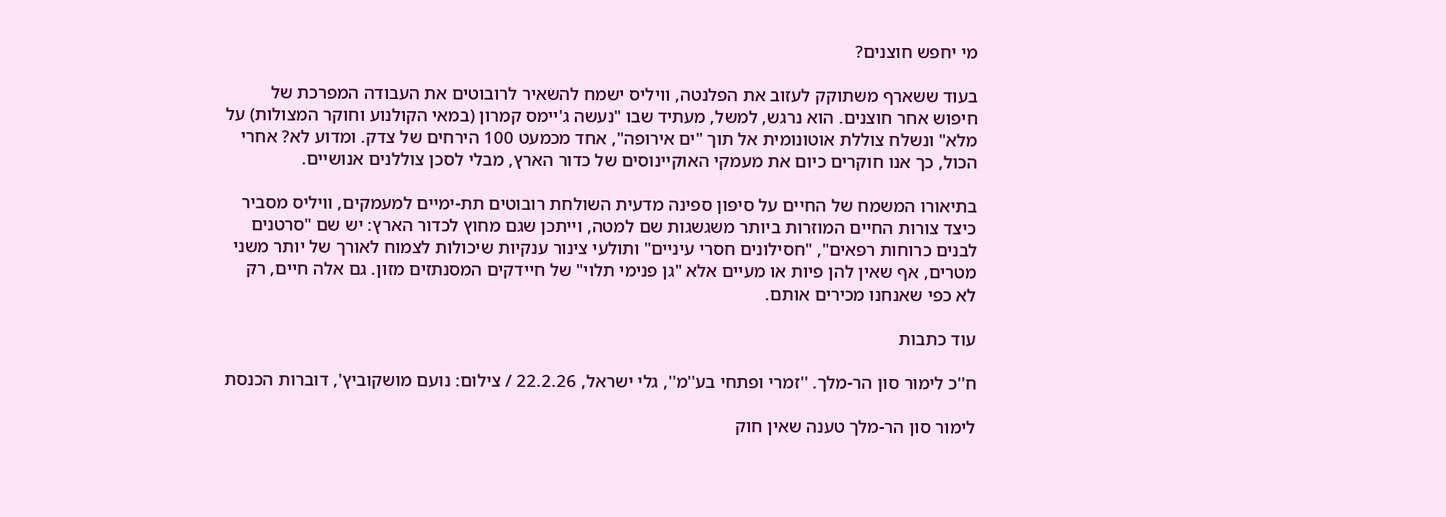מי יחפש חוצנים?

בעוד ששארף משתוקק לעזוב את הפלנטה, וויליס ישמח להשאיר לרובוטים את העבודה המפרכת של חיפוש אחר חוצנים. הוא נרגש, למשל, מעתיד שבו "נעשה ג'יימס קמרון (במאי הקולנוע וחוקר המצולות) על מלא" ונשלח צוללת אוטונומית אל תוך "ים אירופה", אחד מכמעט 100 הירחים של צדק. ומדוע לא? אחרי הכול, כך אנו חוקרים כיום את מעמקי האוקיינוסים של כדור הארץ, מבלי לסכן צוללנים אנושיים.

בתיאורו המשמח של החיים על סיפון ספינה מדעית השולחת רובוטים תת-ימיים למעמקים, וויליס מסביר כיצד צורות החיים המוזרות ביותר משגשגות שם למטה, וייתכן שגם מחוץ לכדור הארץ: יש שם "סרטנים לבנים כרוחות רפאים", "חסילונים חסרי עיניים" ותולעי צינור ענקיות שיכולות לצמוח לאורך של יותר משני מטרים, אף שאין להן פיות או מעיים אלא "גן פנימי תלוי" של חיידקים המסנתזים מזון. גם אלה חיים, רק לא כפי שאנחנו מכירים אותם.

עוד כתבות

ח''כ לימור סון הר-מלך. ''זמרי ופתחי בע''מ'', גלי ישראל, 22.2.26 / צילום: נועם מושקוביץ', דוברות הכנסת

לימור סון הר-מלך טענה שאין חוק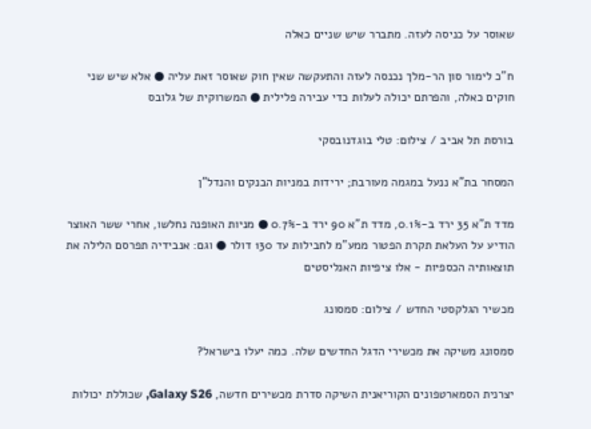שאוסר על כניסה לעזה. מתברר שיש שניים כאלה

ח"כ לימור סון הר-מלך נכנסה לעזה והתעקשה שאין חוק שאוסר זאת עליה ● אלא שיש שני חוקים כאלה, והפרתם יכולה לעלות כדי עבירה פלילית ● המשרוקית של גלובס

בורסת תל אביב / צילום: טלי בוגדנובסקי

המסחר בת"א ננעל במגמה מעורבת; ירידות במניות הבנקים והנדל"ן

מדד ת"א 35 ירד ב-0.1%, מדד ת"א 90 ירד ב-0.7% ● מניות האופנה נחלשו, אחרי ששר האוצר הודיע על העלאת תקרת הפטור ממע"מ לחבילות עד 130 דולר ● וגם: אנבידיה תפרסם הלילה את תוצאותיה הכספיות - אלו ציפיות האנליסטים

מכשיר הגלקסטי החדש / צילום: סמסונג

סמסונג משיקה את מכשירי הדגל החדשים שלה. כמה יעלו בישראל?

יצרנית הסמארטפונים הקוריאנית השיקה סדרת מכשירים חדשה, Galaxy S26, שכוללת יכולות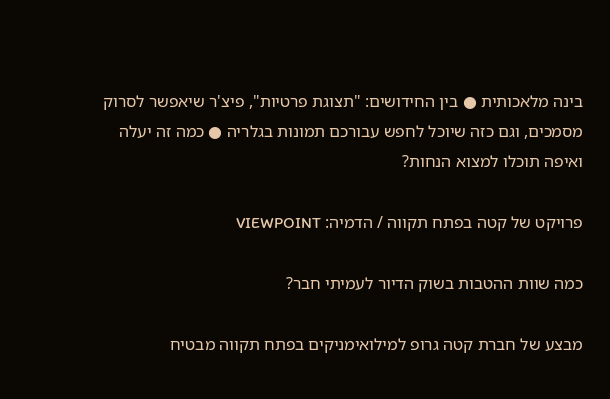בינה מלאכותית ● בין החידושים: "תצוגת פרטיות", פיצ'ר שיאפשר לסרוק מסמכים, וגם כזה שיוכל לחפש עבורכם תמונות בגלריה ● כמה זה יעלה ואיפה תוכלו למצוא הנחות?

פרויקט של קטה בפתח תקווה / הדמיה: VIEWPOINT

כמה שוות ההטבות בשוק הדיור לעמיתי חבר?

מבצע של חברת קטה גרופ למילואימניקים בפתח תקווה מבטיח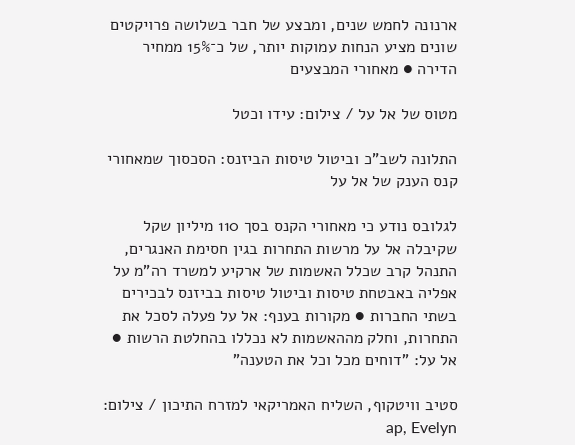ארנונה לחמש שנים, ומבצע של חבר בשלושה פרויקטים שונים מציע הנחות עמוקות יותר, של כ־15% ממחיר הדירה ● מאחורי המבצעים

מטוס של אל על / צילום: עידו וכטל

התלונה לשב"כ וביטול טיסות הביזנס: הסכסוך שמאחורי קנס הענק של אל על

לגלובס נודע כי מאחורי הקנס בסך 110 מיליון שקל שקיבלה אל על מרשות התחרות בגין חסימת האנגרים, התנהל קרב שכלל האשמות של ארקיע למשרד רה"מ על אפליה באבטחת טיסות וביטול טיסות בביזנס לבכירים בשתי החברות ● מקורות בענף: אל על פעלה לסכל את התחרות, וחלק מההאשמות לא נכללו בהחלטת הרשות ● אל על: "דוחים מכל וכל את הטענה"

סטיב וויטקוף, השליח האמריקאי למזרח התיכון / צילום: ap, Evelyn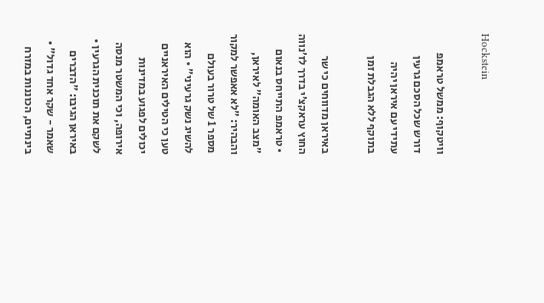Hockstein

וויטקוף: ממשל טראמפ דורש שכל הסכם גרעין עתידי עם איראן יהיה בתוקף ללא הגבלת זמן

באיראן מדווחים כי שר החוץ עראקצ'י בדרך לז'נווה • טראמפ התייחס בנאום "מצב האומה" לאיראן, והבהיר: "לא אאפשר למקור מספר 1 של טרור בעולם להשיג נשק גרעיני" • הוא טען כי הטילים האיראניים יכולים לפגוע במדינות אירופה, וכי המשטר מנסה לשקם את תוכנית הגרעין • באיראן הגיבו: "הדברים שאמר - שקר אחד גדול" • בינתיים, הכוננות במזרח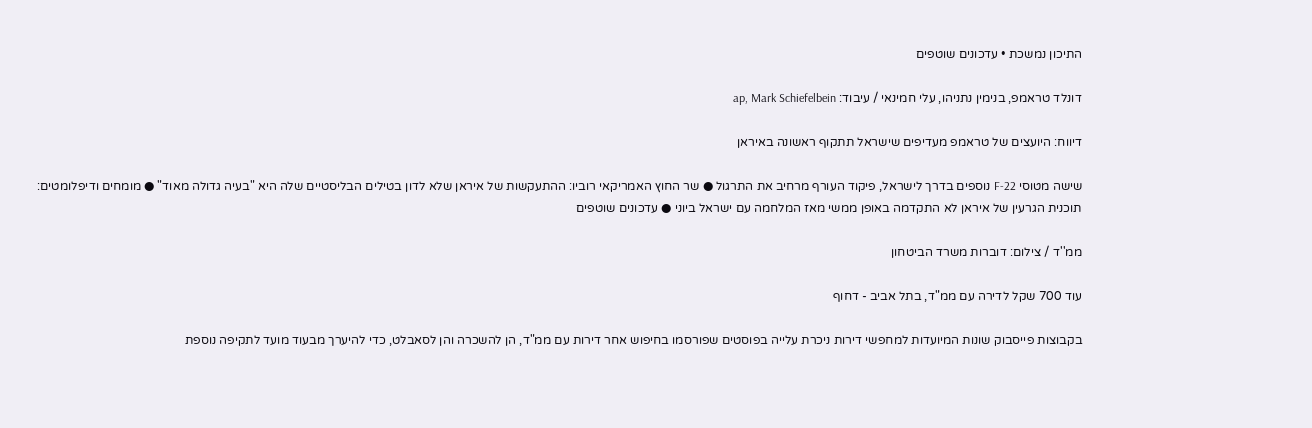התיכון נמשכת • עדכונים שוטפים

דונלד טראמפ, בנימין נתניהו, עלי חמינאי / עיבוד: ap, Mark Schiefelbein

דיווח: היועצים של טראמפ מעדיפים שישראל תתקוף ראשונה באיראן

שישה מטוסי F-22 נוספים בדרך לישראל, פיקוד העורף מרחיב את התרגול ● שר החוץ האמריקאי רוביו: ההתעקשות של איראן שלא לדון בטילים הבליסטיים שלה היא "בעיה גדולה מאוד" ● מומחים ודיפלומטים: תוכנית הגרעין של איראן לא התקדמה באופן ממשי מאז המלחמה עם ישראל ביוני ● עדכונים שוטפים

ממ''ד / צילום: דוברות משרד הביטחון

עוד 700 שקל לדירה עם ממ"ד, בתל אביב - דחוף

בקבוצות פייסבוק שונות המיועדות למחפשי דירות ניכרת עלייה בפוסטים שפורסמו בחיפוש אחר דירות עם ממ"ד, הן להשכרה והן לסאבלט, כדי להיערך מבעוד מועד לתקיפה נוספת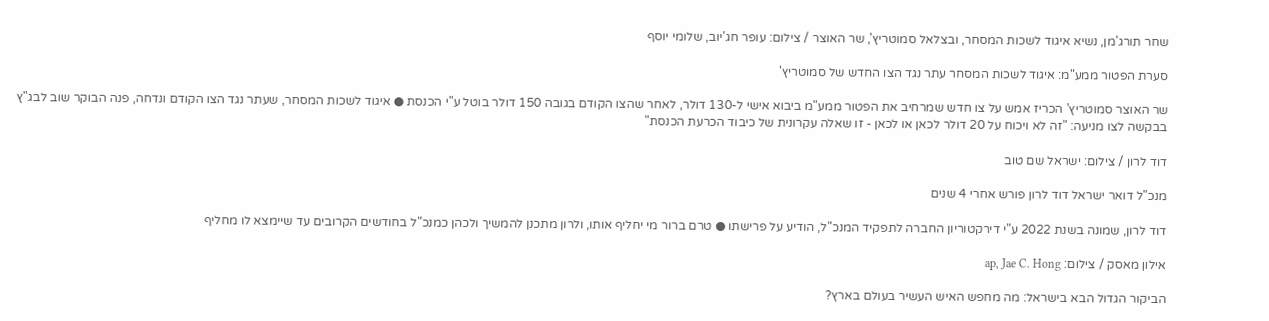שחר תורג'מן, נשיא איגוד לשכות המסחר, ובצלאל סמוטריץ', שר האוצר / צילום: עופר חג'יוב, שלומי יוסף

סערת הפטור ממע"מ: איגוד לשכות המסחר עתר נגד הצו החדש של סמוטריץ'

שר האוצר סמוטריץ' הכריז אמש על צו חדש שמרחיב את הפטור ממע"מ ביבוא אישי ל-130 דולר, לאחר שהצו הקודם בגובה 150 דולר בוטל ע"י הכנסת ● איגוד לשכות המסחר, שעתר נגד הצו הקודם ונדחה, פנה הבוקר שוב לבג"ץ בבקשה לצו מניעה: "זה לא ויכוח על 20 דולר לכאן או לכאן - זו שאלה עקרונית של כיבוד הכרעת הכנסת"

דוד לרון / צילום: ישראל שם טוב

מנכ"ל דואר ישראל דוד לרון פורש אחרי 4 שנים

דוד לרון, שמונה בשנת 2022 ע"י דירקטוריון החברה לתפקיד המנכ"ל, הודיע על פרישתו ● טרם ברור מי יחליף אותו, ולרון מתכנן להמשיך ולכהן כמנכ"ל בחודשים הקרובים עד שיימצא לו מחליף

אילון מאסק / צילום: ap, Jae C. Hong

הביקור הגדול הבא בישראל: מה מחפש האיש העשיר בעולם בארץ?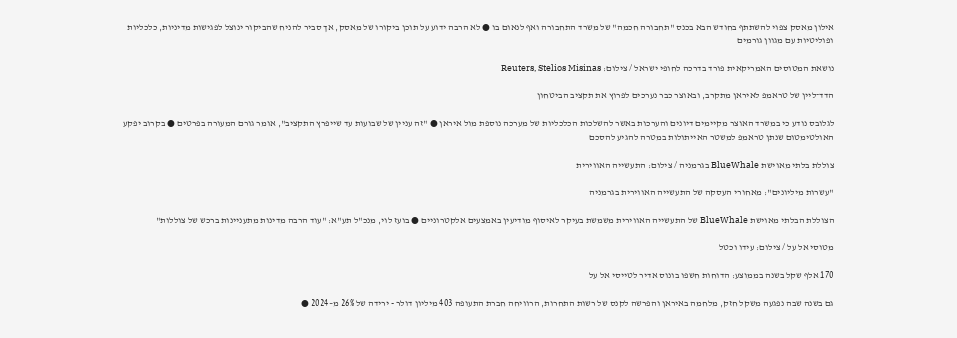אילון מאסק צפוי להשתתף בחודש הבא בכנס "תחבורה חכמה" של משרד התחבורה ואף לנאום בו ● לא הרבה ידוע על תוכן ביקורו של מאסק, אך סביר להניח שהביקור ינוצל לפגישות מדיניות, כלכליות ופוליטיות עם מגוון גורמים

נושאת המטוסים האמריקאית פורד בדרכה לחופי ישראל / צילום: Reuters, Stelios Misinas

הדד־ליין של טראמפ לאיראן מתקרב, ובאוצר כבר נערכים לפרוץ את תקציב הביטחון

לגלובס נודע כי במשרד האוצר מקיימים דיונים והערכות באשר להשלכות הכלכליות של מערכה נוספת מול איראן ● "זה עניין של שבועות עד שייפרץ התקציב", אומר גורם המעורה בפרטים ● בקרוב יפקע האולטימטום שנתן טראמפ למשטר האייתולות במטרה להגיע להסכם

צוללת בלתי מאוישת BlueWhale בגרמניה / צילום: התעשייה האווירית

"עשרות מיליונים": מאחורי העסקה של התעשייה האווירית בגרמניה

הצוללת הבלתי מאוישת BlueWhale של התעשייה האווירית משמשת בעיקר לאיסוף מודיעין באמצעים אלקטרוניים ● בועז לוי, מנכ"ל תע"א: "עוד הרבה מדינות מתעניינות ברכש של צוללות"

מטוסי אל על / צילום: עידו וכטל

170 אלף שקל בשנה בממוצע: הדוחות חשפו בונוס אדיר לטייסי אל על

גם בשנה שבה נפגעה משקל חזק, מלחמה באיראן והפרשה לקנס של רשות התחרות, הרוויחה חברת התעופה 403 מיליון דולר - ירידה של 26% מ–2024 ●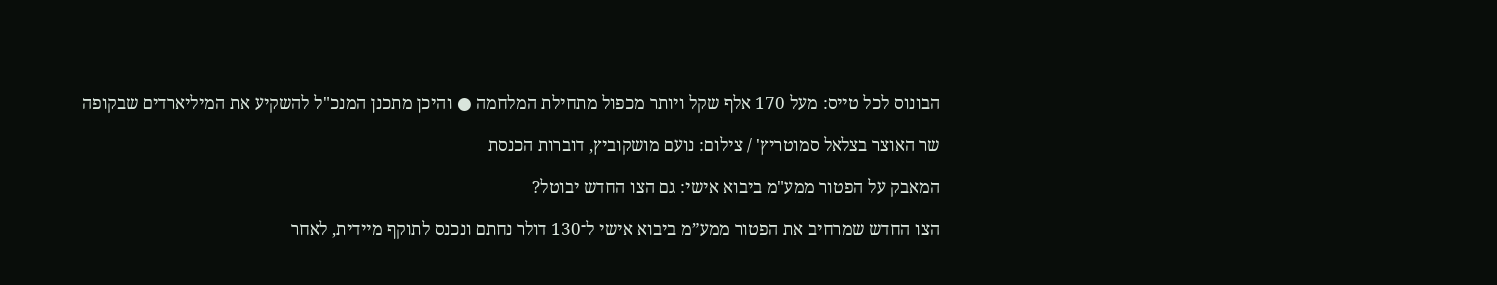הבונוס לכל טייס: מעל 170 אלף שקל ויותר מכפול מתחילת המלחמה ● והיכן מתכנן המנכ"ל להשקיע את המיליארדים שבקופה

שר האוצר בצלאל סמוטריץ' / צילום: נועם מושקוביץ, דוברות הכנסת

המאבק על הפטור ממע"מ ביבוא אישי: גם הצו החדש יבוטל?

הצו החדש שמרחיב את הפטור ממע”מ ביבוא אישי ל־130 דולר נחתם ונכנס לתוקף מיידית, לאחר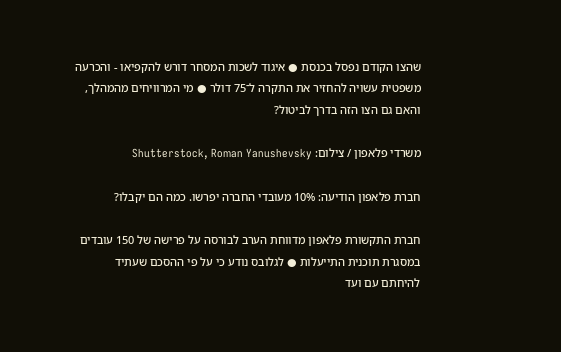שהצו הקודם נפסל בכנסת ● איגוד לשכות המסחר דורש להקפיאו - והכרעה משפטית עשויה להחזיר את התקרה ל־75 דולר ● מי המרוויחים מהמהלך, והאם גם הצו הזה בדרך לביטול?

משרדי פלאפון / צילום: Shutterstock, Roman Yanushevsky

חברת פלאפון הודיעה: 10% מעובדי החברה יפרשו. כמה הם יקבלו?

חברת התקשורת פלאפון מדווחת הערב לבורסה על פרישה של 150 עובדים במסגרת תוכנית התייעלות ● לגלובס נודע כי על פי ההסכם שעתיד להיחתם עם ועד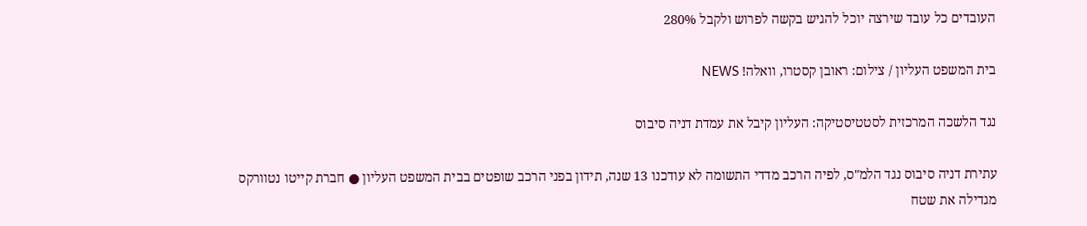העובדים כל עובד שירצה יוכל להגיש בקשה לפרוש ולקבל 280%

בית המשפט העליון / צילום: ראובן קסטרו, וואלה! NEWS

נגד הלשכה המרכזית לסטטיסטיקה: העליון קיבל את עמדת דניה סיבוס

עתירת דניה סיבוס נגד הלמ"ס, לפיה הרכב מדדי התשומה לא עודכנו 13 שנה, תידון בפני הרכב שופטים בבית המשפט העליון ● חברת קייטו נטוורקס מגדילה את שטח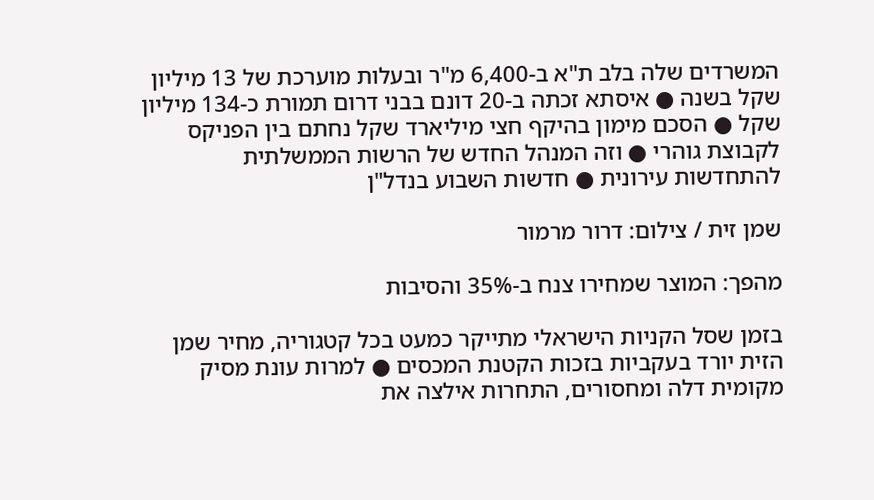המשרדים שלה בלב ת"א ב-6,400 מ"ר ובעלות מוערכת של 13 מיליון שקל בשנה ● איסתא זכתה ב-20 דונם בבני דרום תמורת כ-134 מיליון שקל ● הסכם מימון בהיקף חצי מיליארד שקל נחתם בין הפניקס לקבוצת גוהרי ● וזה המנהל החדש של הרשות הממשלתית להתחדשות עירונית ● חדשות השבוע בנדל"ן

שמן זית / צילום: דרור מרמור

מהפך: המוצר שמחירו צנח ב-35% והסיבות

בזמן שסל הקניות הישראלי מתייקר כמעט בכל קטגוריה, מחיר שמן הזית יורד בעקביות בזכות הקטנת המכסים ● למרות עונת מסיק מקומית דלה ומחסורים, התחרות אילצה את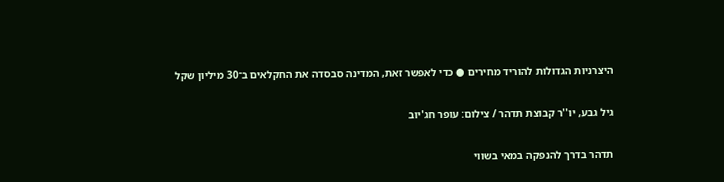היצרניות הגדולות להוריד מחירים ● כדי לאפשר זאת, המדינה סבסדה את החקלאים ב־30 מיליון שקל

גיל גבע, יו''ר קבוצת תדהר / צילום: עופר חג'יוב

תדהר בדרך להנפקה במאי בשווי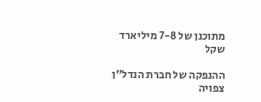מתוכנן של 7-8 מיליארד שקל

ההנפקה של חברת הנדל"ן צפויה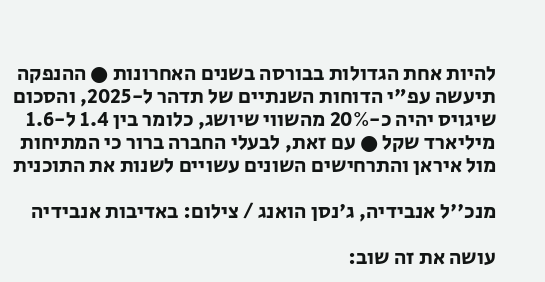להיות אחת הגדולות בבורסה בשנים האחרונות ● ההנפקה תיעשה עפ"י הדוחות השנתיים של תדהר ל-2025, והסכום שיגויס יהיה כ-20% מהשווי שיושג, כלומר בין 1.4 ל-1.6 מיליארד שקל ● עם זאת, לבעלי החברה ברור כי המתיחות מול איראן והתרחישים השונים עשויים לשנות את התוכנית

מנכ''ל אנבידיה, ג'נסן הואנג / צילום: באדיבות אנבידיה

עושה את זה שוב: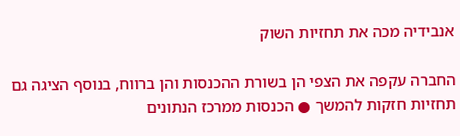אנבידיה מכה את תחזיות השוק

החברה עקפה את הצפי הן בשורת ההכנסות והן ברווח, בנוסף הציגה גם תחזיות חזקות להמשך ● הכנסות ממרכז הנתונים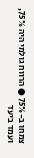צמחו ב-75% ● הרווח גולמי היה 75%, ועמד ביעד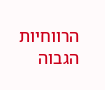הרווחיות הגבוה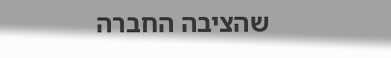שהציבה החברה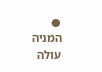● המניה עולה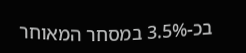בכ-3.5% במסחר המאוחר